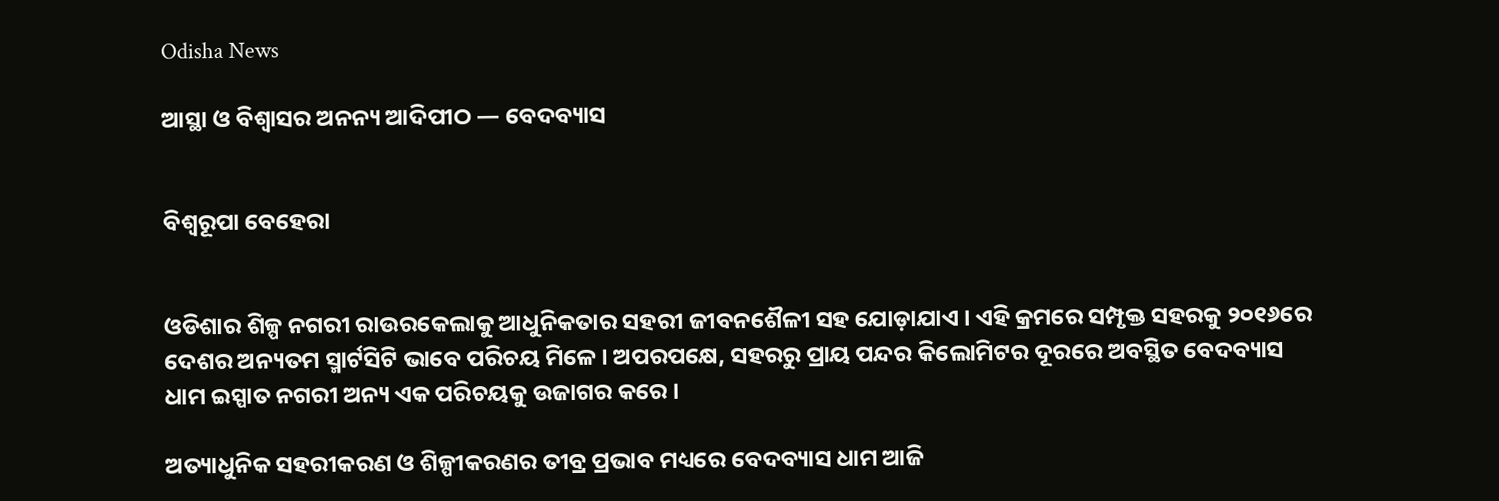Odisha News

ଆସ୍ଥା ଓ ବିଶ୍ୱାସର ଅନନ୍ୟ ଆଦିପୀଠ — ବେଦବ୍ୟାସ


ବିଶ୍ୱରୂପା ବେହେରା


ଓଡିଶାର ଶିଳ୍ପ ନଗରୀ ରାଉରକେଲାକୁ ଆଧୁନିକତାର ସହରୀ ଜୀବନଶୈଳୀ ସହ ଯୋଡ଼ାଯାଏ । ଏହି କ୍ରମରେ ସମ୍ପୃକ୍ତ ସହରକୁ ୨୦୧୬ରେ ଦେଶର ଅନ୍ୟତମ ସ୍ମାର୍ଟସିଟି ଭାବେ ପରିଚୟ ମିଳେ । ଅପରପକ୍ଷେ, ସହରରୁ ପ୍ରାୟ ପନ୍ଦର କିଲୋମିଟର ଦୂରରେ ଅବସ୍ଥିତ ବେଦବ୍ୟାସ ଧାମ ଇସ୍ପାତ ନଗରୀ ଅନ୍ୟ ଏକ ପରିଚୟକୁ ଉଜାଗର କରେ।

ଅତ୍ୟାଧୁନିକ ସହରୀକରଣ ଓ ଶିଳ୍ପୀକରଣର ତୀବ୍ର ପ୍ରଭାବ ମଧ୍ୟରେ ବେଦବ୍ୟାସ ଧାମ ଆଜି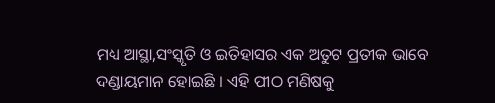ମଧ୍ୟ ଆସ୍ଥା,ସଂସ୍କୃତି ଓ ଇତିହାସର ଏକ ଅତୁଟ ପ୍ରତୀକ ଭାବେ ଦଣ୍ଡାୟମାନ ହୋଇଛି । ଏହି ପୀଠ ମଣିଷକୁ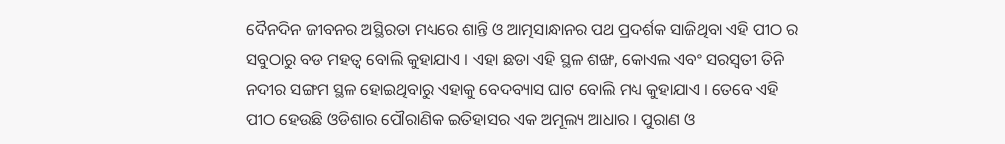ଦୈନଦିନ ଜୀବନର ଅସ୍ଥିରତା ମଧ୍ୟରେ ଶାନ୍ତି ଓ ଆତ୍ମସାନ୍ଧାନର ପଥ ପ୍ରଦର୍ଶକ ସାଜିଥିବା ଏହି ପୀଠ ର ସବୁଠାରୁ ବଡ ମହତ୍ୱ ବୋଲି କୁହାଯାଏ । ଏହା ଛଡା ଏହି ସ୍ଥଳ ଶଙ୍ଖ, କୋଏଲ ଏବଂ ସରସ୍ୱତୀ ତିନି ନଦୀର ସଙ୍ଗମ ସ୍ଥଳ ହୋଇଥିବାରୁ ଏହାକୁ ବେଦବ୍ୟାସ ଘାଟ ବୋଲି ମଧ୍ୟ କୁହାଯାଏ । ତେବେ ଏହି ପୀଠ ହେଉଛି ଓଡିଶାର ପୌରାଣିକ ଇତିହାସର ଏକ ଅମୂଲ୍ୟ ଆଧାର । ପୁରାଣ ଓ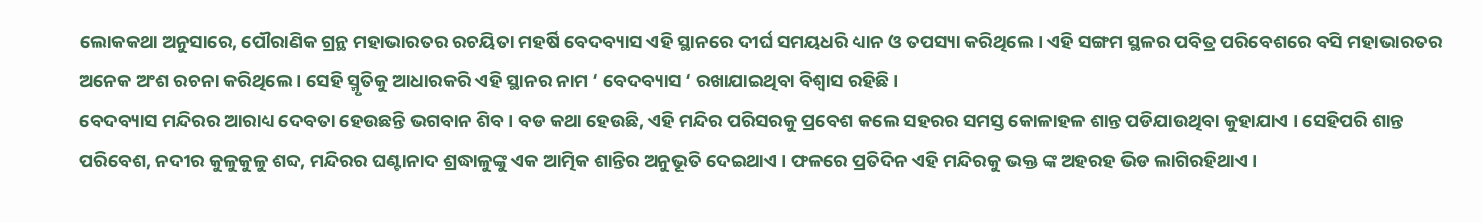ଲୋକକଥା ଅନୁସାରେ, ପୌରାଣିକ ଗ୍ରନ୍ଥ ମହାଭାରତର ରଚୟିତା ମହର୍ଷି ବେଦବ୍ୟାସ ଏହି ସ୍ଥାନରେ ଦୀର୍ଘ ସମୟଧରି ଧ୍ୟାନ ଓ ତପସ୍ୟା କରିଥିଲେ । ଏହି ସଙ୍ଗମ ସ୍ଥଳର ପବିତ୍ର ପରିବେଶରେ ବସି ମହାଭାରତର ଅନେକ ଅଂଶ ରଚନା କରିଥିଲେ । ସେହି ସ୍ମୃତିକୁ ଆଧାରକରି ଏହି ସ୍ଥାନର ନାମ ‘ ବେଦବ୍ୟାସ ‘ ରଖାଯାଇଥିବା ବିଶ୍ୱାସ ରହିଛି ।
ବେଦବ୍ୟାସ ମନ୍ଦିରର ଆରାଧ୍ୟ ଦେବତା ହେଉଛନ୍ତି ଭଗବାନ ଶିବ । ବଡ କଥା ହେଉଛି, ଏହି ମନ୍ଦିର ପରିସରକୁ ପ୍ରବେଶ କଲେ ସହରର ସମସ୍ତ କୋଳାହଳ ଶାନ୍ତ ପଡିଯାଉଥିବା କୁହାଯାଏ । ସେହିପରି ଶାନ୍ତ ପରିବେଶ, ନଦୀର କୁଳୁକୁଳୁ ଶବ୍ଦ, ମନ୍ଦିରର ଘଣ୍ଟାନାଦ ଶ୍ରଦ୍ଧାଳୁଙ୍କୁ ଏକ ଆତ୍ମିକ ଶାନ୍ତିର ଅନୁଭୂତି ଦେଇଥାଏ । ଫଳରେ ପ୍ରତିଦିନ ଏହି ମନ୍ଦିରକୁ ଭକ୍ତ ଙ୍କ ଅହରହ ଭିଡ ଲାଗିରହିଥାଏ ।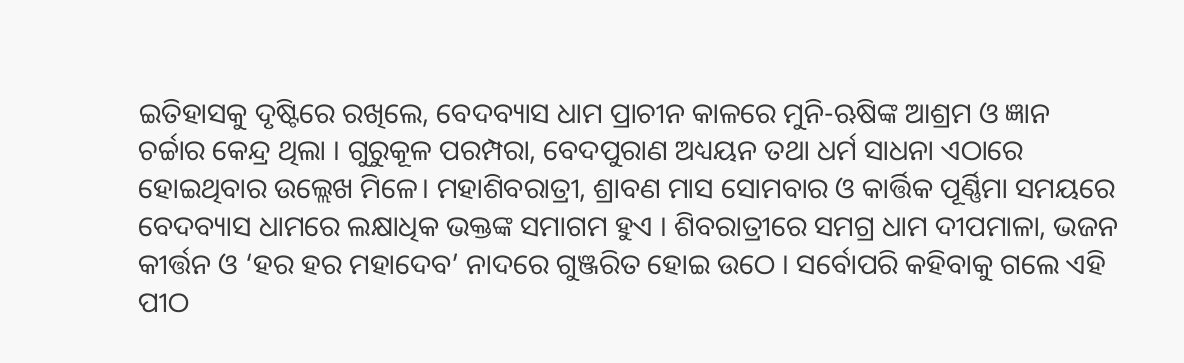ଇତିହାସକୁ ଦୃଷ୍ଟିରେ ରଖିଲେ, ବେଦବ୍ୟାସ ଧାମ ପ୍ରାଚୀନ କାଳରେ ମୁନି-ଋଷିଙ୍କ ଆଶ୍ରମ ଓ ଜ୍ଞାନ ଚର୍ଚ୍ଚାର କେନ୍ଦ୍ର ଥିଲା । ଗୁରୁକୂଳ ପରମ୍ପରା, ବେଦପୁରାଣ ଅଧ୍ୟୟନ ତଥା ଧର୍ମ ସାଧନା ଏଠାରେ ହୋଇଥିବାର ଉଲ୍ଲେଖ ମିଳେ। ମହାଶିବରାତ୍ରୀ, ଶ୍ରାବଣ ମାସ ସୋମବାର ଓ କାର୍ତ୍ତିକ ପୂର୍ଣ୍ଣିମା ସମୟରେ ବେଦବ୍ୟାସ ଧାମରେ ଲକ୍ଷାଧିକ ଭକ୍ତଙ୍କ ସମାଗମ ହୁଏ । ଶିବରାତ୍ରୀରେ ସମଗ୍ର ଧାମ ଦୀପମାଳା, ଭଜନ କୀର୍ତ୍ତନ ଓ ‘ହର ହର ମହାଦେବ’ ନାଦରେ ଗୁଞ୍ଜରିତ ହୋଇ ଉଠେ । ସର୍ବୋପରି କହିବାକୁ ଗଲେ ଏହି ପୀଠ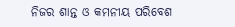ନିଜର ଶାନ୍ତ ଓ କମନୀୟ ପରିବେଶ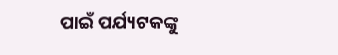ପାଇଁ ପର୍ଯ୍ୟଟକଙ୍କୁ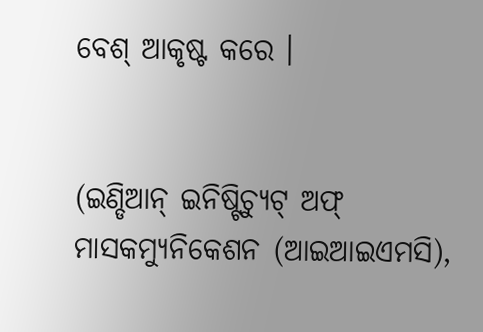ବେଶ୍ ଆକୃଷ୍ଟ କରେ ।


(ଇଣ୍ଡିଆନ୍ ଇନିଷ୍ଟିଚ୍ୟୁଟ୍ ଅଫ୍ ମାସକମ୍ୟୁନିକେଶନ (ଆଇଆଇଏମସି),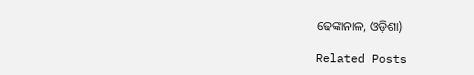ଢେଙ୍କାନାଳ, ଓଡ଼ିଶା)

Related Posts